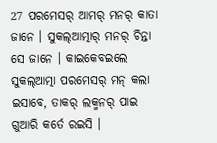27 ପରମେସର୍ ଆମର୍ ମନର୍ କାତା ଜାନେ । ସୁକଲ୍ଆତ୍ମାର୍ ମନର୍ ଚିନ୍ତା ସେ ଜାନେ । କାଇକେବଇଲେ ସୁକଲ୍ଆତ୍ମା ପରମେସର୍ ମନ୍ କଲା ଇସାବେ, ତାକର୍ ଲକ୍ମନର୍ ପାଇ ଗୁଆରି କର୍ତେ ରଇସି ।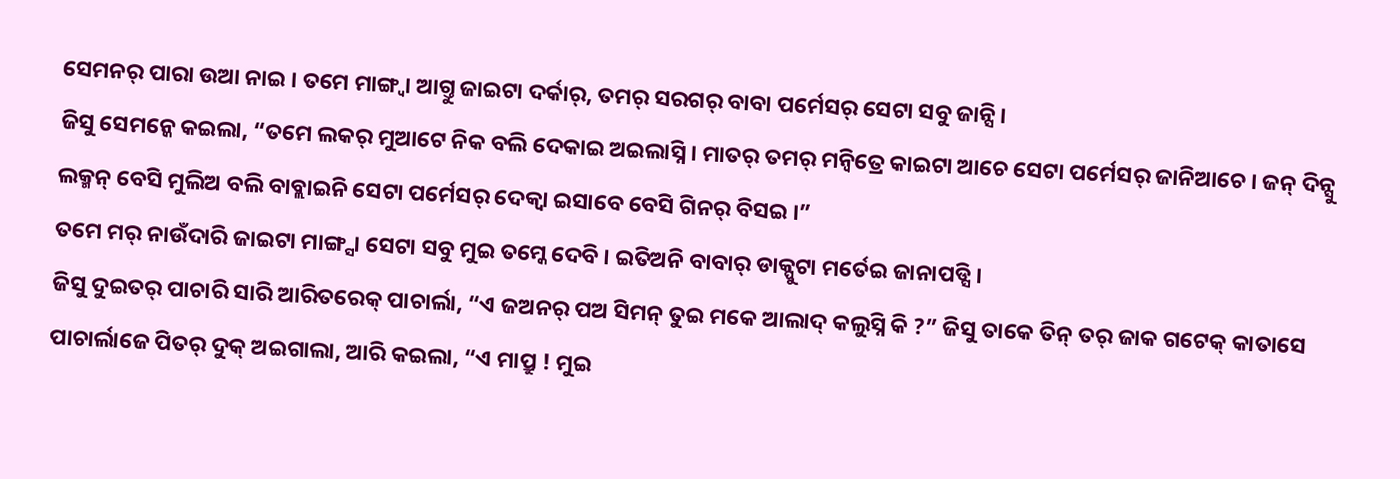ସେମନର୍ ପାରା ଉଆ ନାଇ । ତମେ ମାଙ୍ଗ୍ବା ଆଗ୍ତୁ ଜାଇଟା ଦର୍କାର୍, ତମର୍ ସରଗର୍ ବାବା ପର୍ମେସର୍ ସେଟା ସବୁ ଜାନ୍ସି ।
ଜିସୁ ସେମନ୍କେ କଇଲା, “ତମେ ଲକର୍ ମୁଆଟେ ନିକ ବଲି ଦେକାଇ ଅଇଲାସ୍ନି । ମାତର୍ ତମର୍ ମନ୍ବିତ୍ରେ କାଇଟା ଆଚେ ସେଟା ପର୍ମେସର୍ ଜାନିଆଚେ । ଜନ୍ ଦିନ୍ସୁ ଲକ୍ମନ୍ ବେସି ମୁଲିଅ ବଲି ବାବ୍ଲାଇନି ସେଟା ପର୍ମେସର୍ ଦେକ୍ବା ଇସାବେ ବେସି ଗିନର୍ ବିସଇ ।”
ତମେ ମର୍ ନାଉଁଦାରି ଜାଇଟା ମାଙ୍ଗ୍ସା ସେଟା ସବୁ ମୁଇ ତମ୍କେ ଦେବି । ଇତିଅନି ବାବାର୍ ଡାକ୍ପୁଟା ମର୍ତେଇ ଜାନାପଡ୍ସି ।
ଜିସୁ ଦୁଇତର୍ ପାଚାରି ସାରି ଆରିତରେକ୍ ପାଚାର୍ଲା, “ଏ ଜଅନର୍ ପଅ ସିମନ୍ ତୁଇ ମକେ ଆଲାଦ୍ କଲୁସ୍ନି କି ?” ଜିସୁ ତାକେ ତିନ୍ ତର୍ ଜାକ ଗଟେକ୍ କାତାସେ ପାଚାର୍ଲାଜେ ପିତର୍ ଦୁକ୍ ଅଇଗାଲା, ଆରି କଇଲା, “ଏ ମାପ୍ରୁ ! ମୁଇ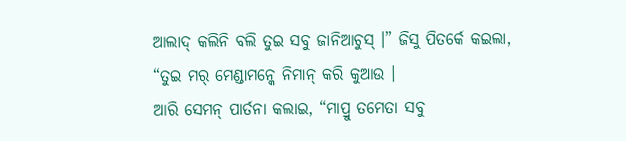ଆଲାଦ୍ କଲିନି ବଲି ତୁଇ ସବୁ ଜାନିଆଚୁସ୍ ।” ଜିସୁ ପିତର୍କେ କଇଲା, “ତୁଇ ମର୍ ମେଣ୍ଡାମନ୍କେ ନିମାନ୍ କରି କୁଆଉ ।
ଆରି ସେମନ୍ ପାର୍ତନା କଲାଇ, “ମାପ୍ରୁ ତମେତା ସବୁ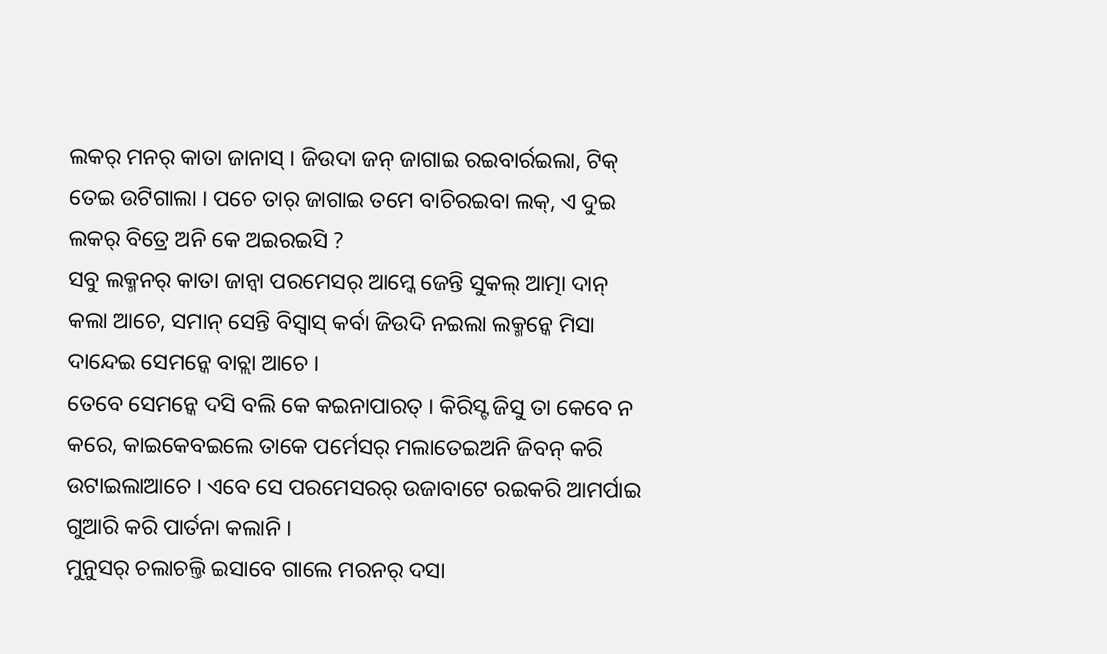ଲକର୍ ମନର୍ କାତା ଜାନାସ୍ । ଜିଉଦା ଜନ୍ ଜାଗାଇ ରଇବାର୍ରଇଲା, ଟିକ୍ ତେଇ ଉଟିଗାଲା । ପଚେ ତାର୍ ଜାଗାଇ ତମେ ବାଚିରଇବା ଲକ୍, ଏ ଦୁଇ ଲକର୍ ବିତ୍ରେ ଅନି କେ ଅଇରଇସି ?
ସବୁ ଲକ୍ମନର୍ କାତା ଜାନ୍ବା ପରମେସର୍ ଆମ୍କେ ଜେନ୍ତି ସୁକଲ୍ ଆତ୍ମା ଦାନ୍ କଲା ଆଚେ, ସମାନ୍ ସେନ୍ତି ବିସ୍ବାସ୍ କର୍ବା ଜିଉଦି ନଇଲା ଲକ୍ମନ୍କେ ମିସା ଦାନ୍ଦେଇ ସେମନ୍କେ ବାଚ୍ଲା ଆଚେ ।
ତେବେ ସେମନ୍କେ ଦସି ବଲି କେ କଇନାପାରତ୍ । କିରିସ୍ଟ ଜିସୁ ତା କେବେ ନ କରେ, କାଇକେବଇଲେ ତାକେ ପର୍ମେସର୍ ମଲାତେଇଅନି ଜିବନ୍ କରି ଉଟାଇଲାଆଚେ । ଏବେ ସେ ପରମେସରର୍ ଉଜାବାଟେ ରଇକରି ଆମର୍ପାଇ ଗୁଆରି କରି ପାର୍ତନା କଲାନି ।
ମୁନୁସର୍ ଚଲାଚଲ୍ତି ଇସାବେ ଗାଲେ ମରନର୍ ଦସା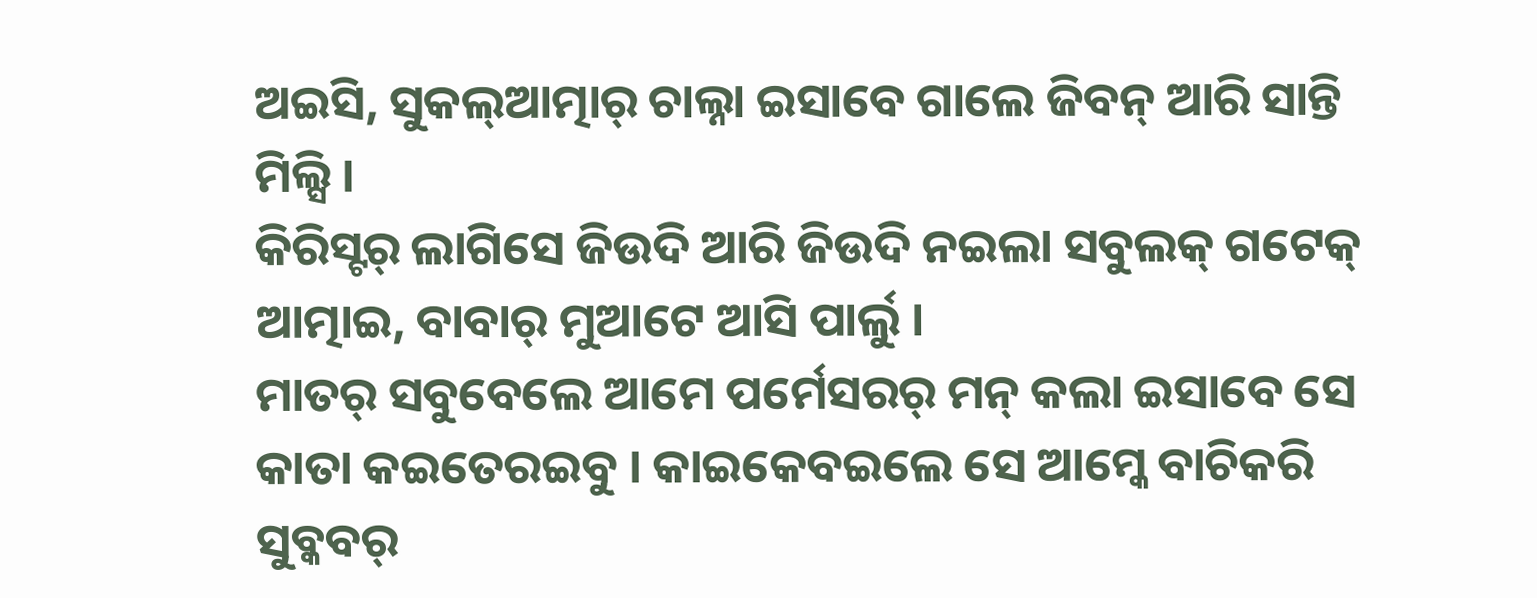ଅଇସି, ସୁକଲ୍ଆତ୍ମାର୍ ଚାଲ୍ନା ଇସାବେ ଗାଲେ ଜିବନ୍ ଆରି ସାନ୍ତି ମିଲ୍ସି ।
କିରିସ୍ଟର୍ ଲାଗିସେ ଜିଉଦି ଆରି ଜିଉଦି ନଇଲା ସବୁଲକ୍ ଗଟେକ୍ ଆତ୍ମାଇ, ବାବାର୍ ମୁଆଟେ ଆସି ପାର୍ଲୁ ।
ମାତର୍ ସବୁବେଲେ ଆମେ ପର୍ମେସରର୍ ମନ୍ କଲା ଇସାବେ ସେ କାତା କଇତେରଇବୁ । କାଇକେବଇଲେ ସେ ଆମ୍କେ ବାଚିକରି ସୁବ୍କବର୍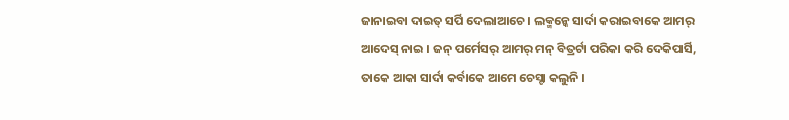ଜାନାଇବା ଦାଇତ୍ ସର୍ପି ଦେଲାଆଚେ । ଲକ୍ମନ୍କେ ସାର୍ଦା କରାଇବାକେ ଆମର୍ ଆଦେସ୍ ନାଇ । ଜନ୍ ପର୍ମେସର୍ ଆମର୍ ମନ୍ ବିତ୍ରର୍ଟା ପରିକା କରି ଦେକିପାର୍ସି, ତାକେ ଆକା ସାର୍ଦା କର୍ବାକେ ଆମେ ଚେସ୍ଟା କଲୁନି ।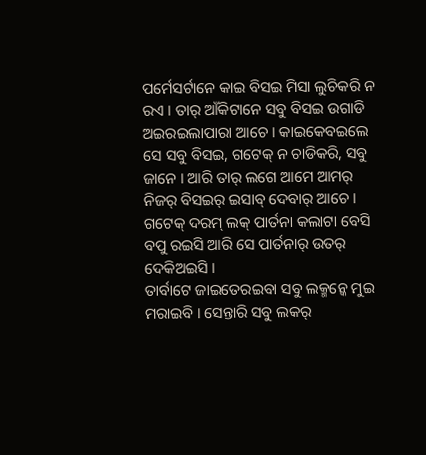ପର୍ମେସର୍ଟାନେ କାଇ ବିସଇ ମିସା ଲୁଚିକରି ନ ରଏ । ତାର୍ ଆଁକିଟାନେ ସବୁ ବିସଇ ଉଗାଡି ଅଇରଇଲାପାରା ଆଚେ । କାଇକେବଇଲେ ସେ ସବୁ ବିସଇ, ଗଟେକ୍ ନ ଚାଡିକରି, ସବୁ ଜାନେ । ଆରି ତାର୍ ଲଗେ ଆମେ ଆମର୍ ନିଜର୍ ବିସଇର୍ ଇସାବ୍ ଦେବାର୍ ଆଚେ ।
ଗଟେକ୍ ଦରମ୍ ଲକ୍ ପାର୍ତନା କଲାଟା ବେସି ବପୁ ରଇସି ଆରି ସେ ପାର୍ତନାର୍ ଉତର୍ ଦେକିଅଇସି ।
ତାର୍ବାଟେ ଜାଇତେରଇବା ସବୁ ଲକ୍ମନ୍କେ ମୁଇ ମରାଇବି । ସେନ୍ତାରି ସବୁ ଲକର୍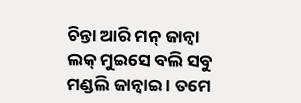ଚିନ୍ତା ଆରି ମନ୍ ଜାନ୍ବା ଲକ୍ ମୁଇସେ ବଲି ସବୁ ମଣ୍ଡଲି ଜାନ୍ବାଇ । ତମେ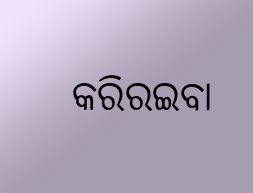କରିରଇବା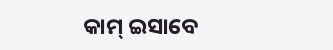କାମ୍ ଇସାବେ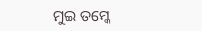ମୁଇ ତମ୍କେ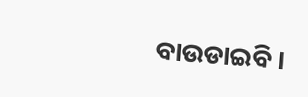ବାଉଡାଇବି ।